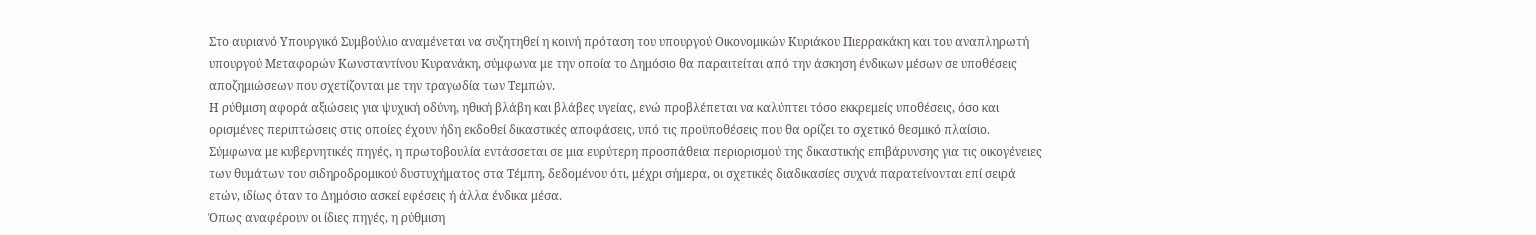Στο αυριανό Υπουργικό Συμβούλιο αναμένεται να συζητηθεί η κοινή πρόταση του υπουργού Οικονομικών Κυριάκου Πιερρακάκη και του αναπληρωτή υπουργού Μεταφορών Κωνσταντίνου Κυρανάκη, σύμφωνα με την οποία το Δημόσιο θα παραιτείται από την άσκηση ένδικων μέσων σε υποθέσεις αποζημιώσεων που σχετίζονται με την τραγωδία των Τεμπών.
Η ρύθμιση αφορά αξιώσεις για ψυχική οδύνη, ηθική βλάβη και βλάβες υγείας, ενώ προβλέπεται να καλύπτει τόσο εκκρεμείς υποθέσεις, όσο και ορισμένες περιπτώσεις στις οποίες έχουν ήδη εκδοθεί δικαστικές αποφάσεις, υπό τις προϋποθέσεις που θα ορίζει το σχετικό θεσμικό πλαίσιο.
Σύμφωνα με κυβερνητικές πηγές, η πρωτοβουλία εντάσσεται σε μια ευρύτερη προσπάθεια περιορισμού της δικαστικής επιβάρυνσης για τις οικογένειες των θυμάτων του σιδηροδρομικού δυστυχήματος στα Τέμπη, δεδομένου ότι, μέχρι σήμερα, οι σχετικές διαδικασίες συχνά παρατείνονται επί σειρά ετών, ιδίως όταν το Δημόσιο ασκεί εφέσεις ή άλλα ένδικα μέσα.
Όπως αναφέρουν οι ίδιες πηγές, η ρύθμιση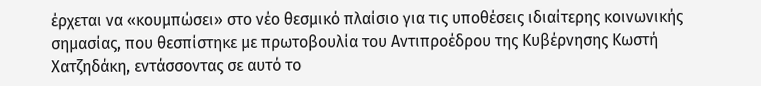έρχεται να «κουμπώσει» στο νέο θεσμικό πλαίσιο για τις υποθέσεις ιδιαίτερης κοινωνικής σημασίας, που θεσπίστηκε με πρωτοβουλία του Αντιπροέδρου της Κυβέρνησης Κωστή Χατζηδάκη, εντάσσοντας σε αυτό το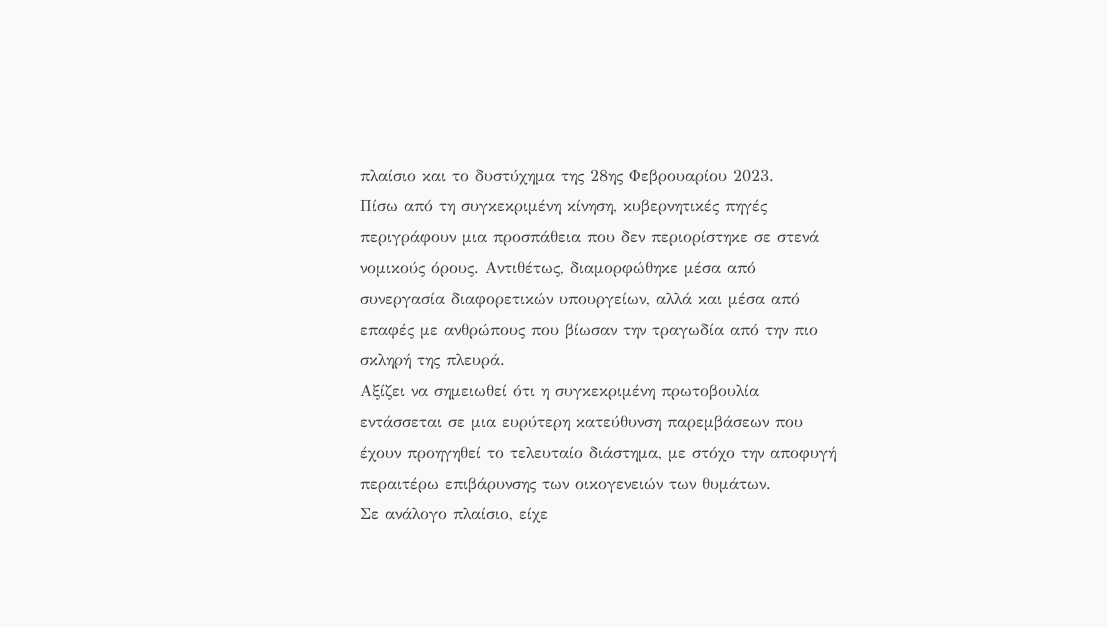πλαίσιο και το δυστύχημα της 28ης Φεβρουαρίου 2023.
Πίσω από τη συγκεκριμένη κίνηση, κυβερνητικές πηγές περιγράφουν μια προσπάθεια που δεν περιορίστηκε σε στενά νομικούς όρους. Αντιθέτως, διαμορφώθηκε μέσα από συνεργασία διαφορετικών υπουργείων, αλλά και μέσα από επαφές με ανθρώπους που βίωσαν την τραγωδία από την πιο σκληρή της πλευρά.
Αξίζει να σημειωθεί ότι η συγκεκριμένη πρωτοβουλία εντάσσεται σε μια ευρύτερη κατεύθυνση παρεμβάσεων που έχουν προηγηθεί το τελευταίο διάστημα, με στόχο την αποφυγή περαιτέρω επιβάρυνσης των οικογενειών των θυμάτων.
Σε ανάλογο πλαίσιο, είχε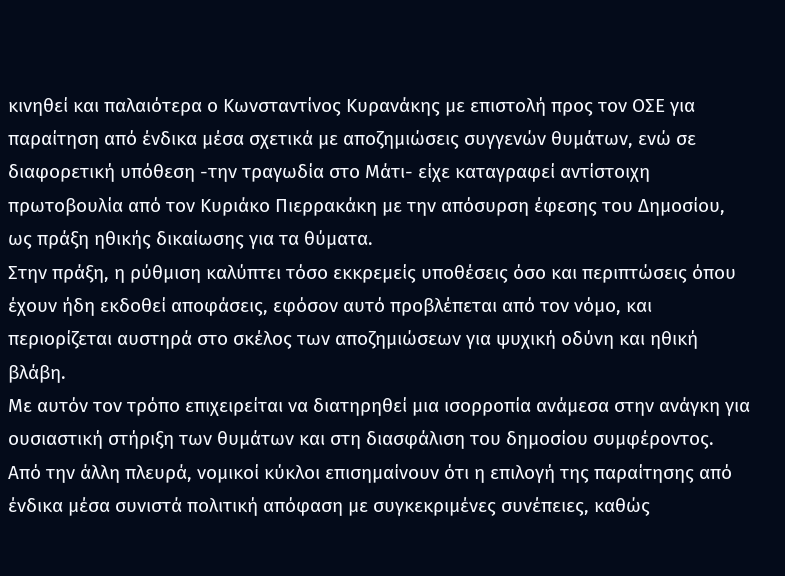κινηθεί και παλαιότερα ο Κωνσταντίνος Κυρανάκης με επιστολή προς τον ΟΣΕ για παραίτηση από ένδικα μέσα σχετικά με αποζημιώσεις συγγενών θυμάτων, ενώ σε διαφορετική υπόθεση -την τραγωδία στο Μάτι- είχε καταγραφεί αντίστοιχη πρωτοβουλία από τον Κυριάκο Πιερρακάκη με την απόσυρση έφεσης του Δημοσίου, ως πράξη ηθικής δικαίωσης για τα θύματα.
Στην πράξη, η ρύθμιση καλύπτει τόσο εκκρεμείς υποθέσεις όσο και περιπτώσεις όπου έχουν ήδη εκδοθεί αποφάσεις, εφόσον αυτό προβλέπεται από τον νόμο, και περιορίζεται αυστηρά στο σκέλος των αποζημιώσεων για ψυχική οδύνη και ηθική βλάβη.
Με αυτόν τον τρόπο επιχειρείται να διατηρηθεί μια ισορροπία ανάμεσα στην ανάγκη για ουσιαστική στήριξη των θυμάτων και στη διασφάλιση του δημοσίου συμφέροντος.
Από την άλλη πλευρά, νομικοί κύκλοι επισημαίνουν ότι η επιλογή της παραίτησης από ένδικα μέσα συνιστά πολιτική απόφαση με συγκεκριμένες συνέπειες, καθώς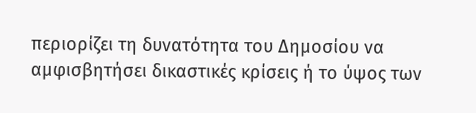περιορίζει τη δυνατότητα του Δημοσίου να αμφισβητήσει δικαστικές κρίσεις ή το ύψος των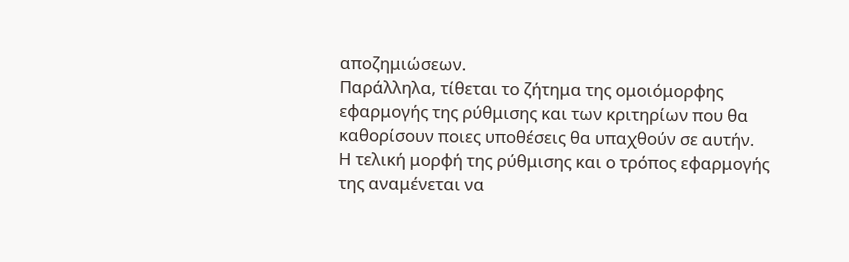αποζημιώσεων.
Παράλληλα, τίθεται το ζήτημα της ομοιόμορφης εφαρμογής της ρύθμισης και των κριτηρίων που θα καθορίσουν ποιες υποθέσεις θα υπαχθούν σε αυτήν.
Η τελική μορφή της ρύθμισης και ο τρόπος εφαρμογής της αναμένεται να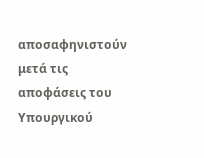αποσαφηνιστούν μετά τις αποφάσεις του Υπουργικού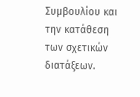Συμβουλίου και την κατάθεση των σχετικών διατάξεων.